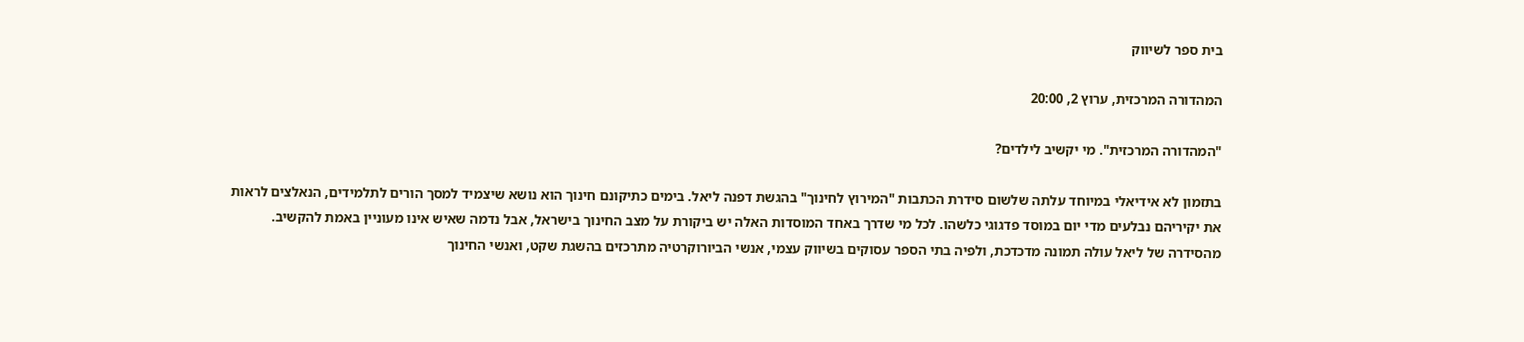בית ספר לשיווק

המהדורה המרכזית, ערוץ 2, 20:00

"המהדורה המרכזית". מי יקשיב לילדים?

בתזמון לא אידיאלי במיוחד עלתה שלשום סידרת הכתבות "המירוץ לחינוך" בהגשת דפנה ליאל. בימים כתיקונם חינוך הוא נושא שיצמיד למסך הורים לתלמידים, הנאלצים לראות את יקיריהם נבלעים מדי יום במוסד פדגוגי כלשהו. לכל מי שדרך באחד המוסדות האלה יש ביקורת על מצב החינוך בישראל, אבל נדמה שאיש אינו מעוניין באמת להקשיב. מהסידרה של ליאל עולה תמונה מדכדכת, ולפיה בתי הספר עסוקים בשיווק עצמי, אנשי הביורוקרטיה מתרכזים בהשגת שקט, ואנשי החינוך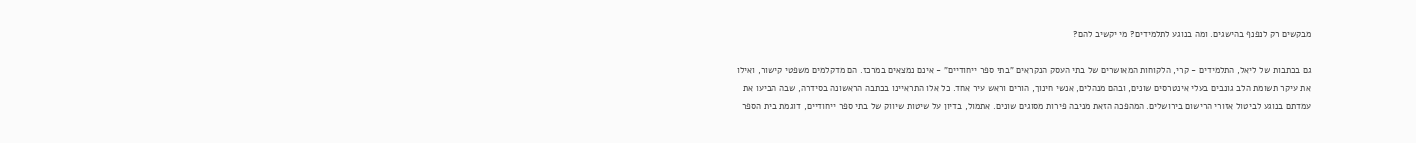מבקשים רק לנפנף בהישגים. ומה בנוגע לתלמידים? מי יקשיב להם?

גם בכתבות של ליאל, התלמידים - קרי, הלקוחות המאושרים של בתי העסק הנקראים "בתי ספר ייחודיים" - אינם נמצאים במרכז. הם מדקלמים משפטי קישור, ואילו את עיקר תשומת הלב גונבים בעלי אינטרסים שונים, ובהם מנהלים, אנשי חינוך, הורים וראש עיר אחד. כל אלו התראיינו בכתבה הראשונה בסידרה, שבה הביעו את עמדתם בנוגע לביטול אזורי הרישום בירושלים. המהפכה הזאת מניבה פירות מסוגים שונים. אתמול, בדיון על שיטות שיווק של בתי ספר ייחודיים, דוגמת בית הספר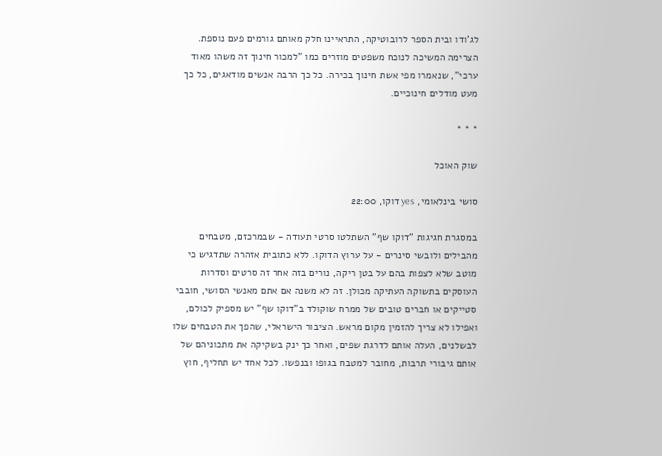לג'ודו ובית הספר לרובוטיקה, התראיינו חלק מאותם גורמים פעם נוספת. הצרימה המשיכה לנוכח משפטים מוזרים כמו "למכור חינוך זה משהו מאוד ערכי", שנאמרו מפי אשת חינוך בכירה. כל כך הרבה אנשים מודאגים, כל כך מעט מודלים חינוכיים.

* * *

שוק האוכל

סושי בינלאומי, yes דוקו, 22:00

במסגרת חגיגות "דוקו שף" השתלטו סרטי תעודה - שבמרכזם, מטבחים מהבילים ולובשי סינרים - על ערוץ הדוקו. ללא כתובית אזהרה שתדגיש כי מוטב שלא לצפות בהם על בטן ריקה, נורים בזה אחר זה סרטים וסדרות העוסקים בתשוקה העתיקה מכולן. זה לא משנה אם אתם מאנשי הסושי, חובבי סטייקים או חברים טובים של ממרח שוקולד ב"דוקו שף" יש מספיק לכולם, ואפילו לא צריך להזמין מקום מראש. הציבור הישראלי, שהפך את הטבחים שלו לבשלנים, העלה אותם לדרגת שפים, ואחר כך ינק בשקיקה את מתכוניהם של אותם גיבורי תרבות, מחובר למטבח בגופו ובנפשו. לכל אחד יש תחליף, חוץ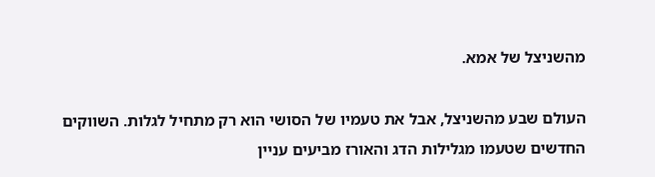מהשניצל של אמא.

העולם שבע מהשניצל, אבל את טעמיו של הסושי הוא רק מתחיל לגלות. השווקים החדשים שטעמו מגלילות הדג והאורז מביעים עניין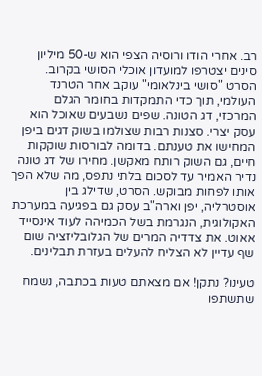רב. אחרי הודו ורוסיה הצפי הוא ש-50 מיליון סינים יצטרפו למועדון אוכלי הסושי בקרוב. הסרט "סושי בינלאומי" עוקב אחר הטרנד העולמי, תוך כדי התמקדות בחומר הגלם המרכזי, דג הטונה. שפים נשבעים שאוכל הוא עסק יצרי. סצנות רבות שצולמו בשוק דגים ביפן המחישו את טענתם. בדומה לבורסות שוקקות חיים, גם השוק רותח מאקשן. מחירו של דג טונה נדיר האמיר עד לסכום בלתי נתפס, מה שלא הפך אותו לפחות מבוקש. הסרט, שדילג בין אוסטרליה, יפן וארה"ב עסק גם בפגיעה במערכת האקולוגית, הנגרמת בשל הכמיהה לעוד אינסייד אאוט. את צדדיה המרים של הגלובליזציה שום שף עדיין לא הצליח להעלים בעזרת תבלינים.

טעינו? נתקן! אם מצאתם טעות בכתבה, נשמח שתשתפו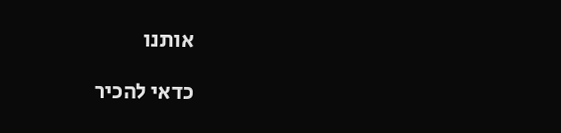אותנו

כדאי להכיר